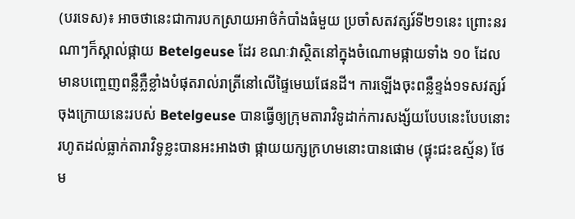(បរទេស)៖ អាចថានេះជាការបកស្រាយអាថ៌កំបាំងធំមួយ ប្រចាំសតវត្សរ៍ទី២១នេះ ព្រោះនរណាៗក៏ស្គាល់ផ្កាយ Betelgeuse ដែរ ខណៈវាស្ថិតនៅក្នុងចំណោមផ្កាយទាំង ១០ ដែលមានបញ្ចេញពន្លឺភ្លឺខ្លាំងបំផុតរាល់រាត្រីនៅលើផ្ទៃមេឃផែនដី។ ការឡើងចុះពន្លឺខ្ទង់១ទសវត្សរ៍ចុងក្រោយនេះរបស់ Betelgeuse បានធ្វើឲ្យក្រុមតារាវិទូដាក់ការសង្ស័យបែបនេះបែបនោះ រហូតដល់ធ្លាក់តារាវិទូខ្លះបានអះអាងថា ផ្កាយយក្សក្រហមនោះបានផោម (ផ្ទុះជះឧស្ម័ន) ថែម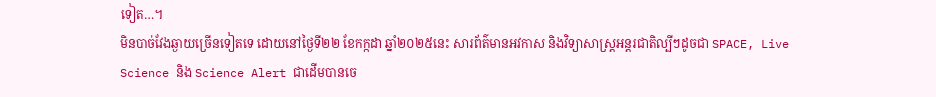ទៀត…។
មិនបាច់វែងឆ្ងាយច្រើនទៀតទេ ដោយនៅថ្ងៃទី២២ ខែកក្កដា ឆ្នាំ២០២៥នេះ សារព័ត៌មានអវកាស និងវិទ្យាសាស្ត្រអន្តរជាតិល្បីៗដូចជា SPACE, Live Science និង Science Alert ជាដើមបានចេ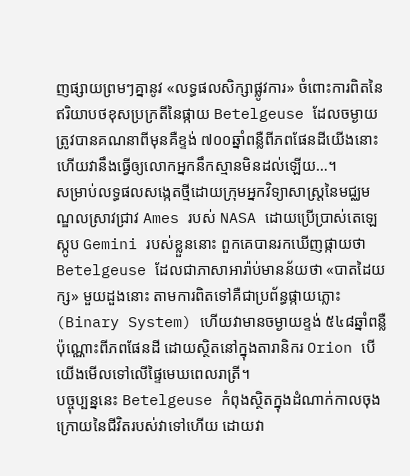ញផ្សាយព្រមៗគ្នានូវ «លទ្ធផលសិក្សាផ្លូវការ» ចំពោះការពិតនៃឥរិយាបថខុសប្រក្រតីនៃផ្កាយ Betelgeuse ដែលចម្ងាយត្រូវបានគណនាពីមុនគឺខ្ទង់ ៧០០ឆ្នាំពន្លឺពីភពផែនដីយើងនោះ ហើយវានឹងធ្វើឲ្យលោកអ្នកនឹកស្មានមិនដល់ឡើយ…។
សម្រាប់លទ្ធផលសង្កេតថ្មីដោយក្រុមអ្នកវិទ្យាសាស្ត្រនៃមជ្ឈមណ្ឌលស្រាវជ្រាវ Ames របស់ NASA ដោយប្រើប្រាស់តេឡេស្កូប Gemini របស់ខ្លួននោះ ពួកគេបានរកឃើញផ្កាយថា Betelgeuse ដែលជាភាសាអារ៉ាប់មានន័យថា «បាតដៃយក្ស» មួយដួងនោះ តាមការពិតទៅគឺជាប្រព័ន្ធផ្កាយភ្លោះ (Binary System) ហើយវាមានចម្ងាយខ្ទង់ ៥៤៨ឆ្នាំពន្លឺប៉ុណ្ណោះពីភពផែនដី ដោយស្ថិតនៅក្នុងតារានិករ Orion បើយើងមើលទៅលើផ្ទៃមេឃពេលរាត្រី។
បច្ចុប្បន្ននេះ Betelgeuse កំពុងស្ថិតក្នុងដំណាក់កាលចុងក្រោយនៃជីវិតរបស់វាទៅហើយ ដោយវា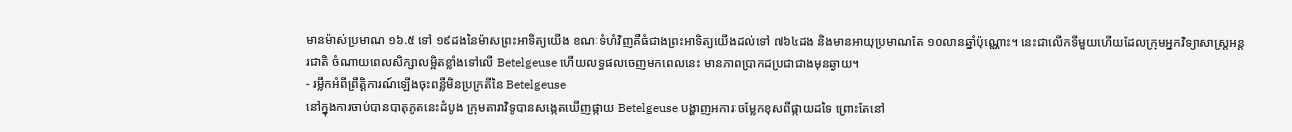មានម៉ាស់ប្រមាណ ១៦.៥ ទៅ ១៩ដងនៃម៉ាសព្រះអាទិត្យយើង ខណៈទំហំវិញគឺធំជាងព្រះអាទិត្យយើងដល់ទៅ ៧៦៤ដង និងមានអាយុប្រមាណតែ ១០លានឆ្នាំប៉ុណ្ណោះ។ នេះជាលើកទីមួយហើយដែលក្រុមអ្នកវិទ្យាសាស្ត្រអន្តរជាតិ ចំណាយពេលសិក្សាលម្អិតខ្លាំងទៅលើ Betelgeuse ហើយលទ្ធផលចេញមកពេលនេះ មានភាពប្រាកដប្រជាជាងមុនឆ្ងាយ។
- រម្លឹកអំពីព្រឹត្តិការណ៍ឡើងចុះពន្លឺមិនប្រក្រតីនៃ Betelgeuse
នៅក្នុងការចាប់បានបាតុភូតនេះដំបូង ក្រុមតារាវិទូបានសង្កេតឃើញផ្កាយ Betelgeuse បង្ហាញអការៈចម្លែកខុសពីផ្កាយដទៃ ព្រោះតែនៅ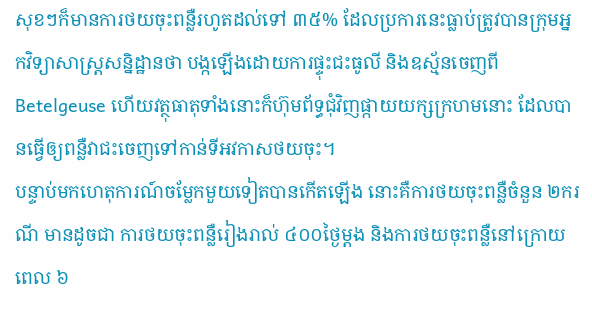សុខៗក៏មានការថយចុះពន្លឺរហូតដល់ទៅ ៣៥% ដែលប្រការនេះធ្លាប់ត្រូវបានក្រុមអ្នកវិទ្យាសាស្ត្រសន្និដ្ឋានថា បង្កឡើងដោយការផ្ទុះជះធូលី និងឧស្ម័នចេញពី Betelgeuse ហើយវត្ថុធាតុទាំងនោះក៏ហ៊ុមព័ទ្ធជុំវិញផ្កាយយក្សក្រហមនោះ ដែលបានធ្វើឲ្យពន្លឺវាជះចេញទៅកាន់ទីអវកាសថយចុះ។
បន្ទាប់មកហេតុការណ៍ចម្លែកមួយទៀតបានកើតឡើង នោះគឺការថយចុះពន្លឺចំនួន ២ករណី មានដូចជា ការថយចុះពន្លឺរៀងរាល់ ៤០០ថ្ងៃម្តង និងការថយចុះពន្លឺនៅក្រោយពេល ៦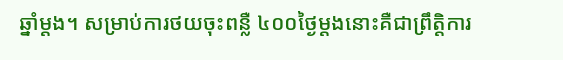ឆ្នាំម្តង។ សម្រាប់ការថយចុះពន្លឺ ៤០០ថ្ងៃម្តងនោះគឺជាព្រឹត្តិការ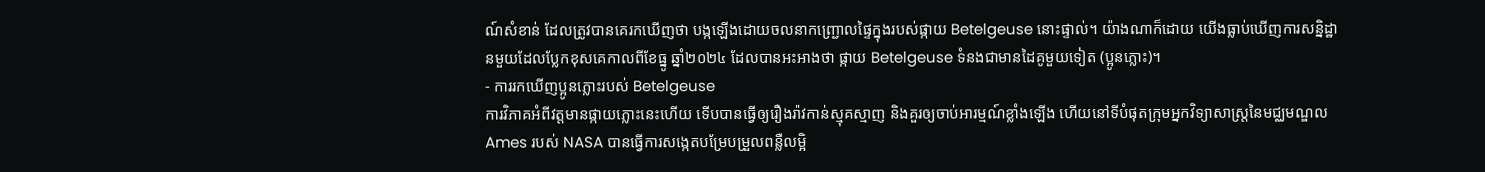ណ៍សំខាន់ ដែលត្រូវបានគេរកឃើញថា បង្កឡើងដោយចលនាកញ្ជ្រោលផ្ទៃក្នុងរបស់ផ្កាយ Betelgeuse នោះផ្ទាល់។ យ៉ាងណាក៏ដោយ យើងធ្លាប់ឃើញការសន្និដ្ឋានមួយដែលប្លែកខុសគេកាលពីខែធ្នូ ឆ្នាំ២០២៤ ដែលបានអះអាងថា ផ្កាយ Betelgeuse ទំនងជាមានដៃគូមួយទៀត (ប្អូនភ្លោះ)។
- ការរកឃើញប្អូនភ្លោះរបស់ Betelgeuse
ការវិភាគអំពីវត្តមានផ្កាយភ្លោះនេះហើយ ទើបបានធ្វើឲ្យរឿងរ៉ាវកាន់ស្មុគស្មាញ និងគួរឲ្យចាប់អារម្មណ៍ខ្លាំងឡើង ហើយនៅទីបំផុតក្រុមអ្នកវិទ្យាសាស្ត្រនៃមជ្ឈមណ្ឌល Ames របស់ NASA បានធ្វើការសង្កេតបម្រែបម្រួលពន្លឺលម្អិ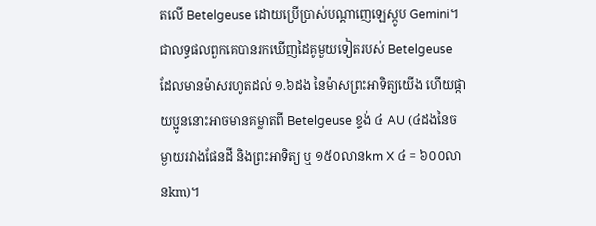តលើ Betelgeuse ដោយប្រើប្រាស់បណ្តាញេឡេស្កូប Gemini។ ជាលទ្ធផលពួកគេបានរកឃើញដៃគូមួយទៀតរបស់ Betelgeuse ដែលមានម៉ាសរហូតដល់ ១.៦ដង នៃម៉ាសព្រះអាទិត្យយើង ហើយផ្កាយប្អូននោះអាចមានគម្លាតពី Betelgeuse ខ្ទង់ ៤ AU (៤ដងនៃចម្ងាយរវាងផែនដី និងព្រះអាទិត្យ ឬ ១៥០លានkm X ៤ = ៦០០លានkm)។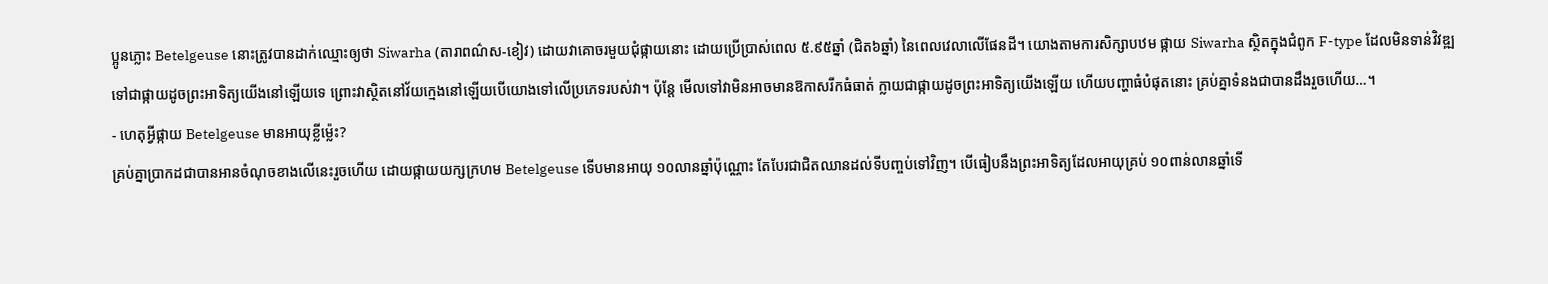ប្អូនភ្លោះ Betelgeuse នោះត្រូវបានដាក់ឈ្មោះឲ្យថា Siwarha (តារាពណ៌ស-ខៀវ) ដោយវាគោចរមួយជុំផ្កាយនោះ ដោយប្រើប្រាស់ពេល ៥.៩៥ឆ្នាំ (ជិត៦ឆ្នាំ) នៃពេលវេលាលើផែនដី។ យោងតាមការសិក្សាបឋម ផ្កាយ Siwarha ស្ថិតក្នុងជំពូក F-type ដែលមិនទាន់វិវឌ្ឍទៅជាផ្កាយដូចព្រះអាទិត្យយើងនៅឡើយទេ ព្រោះវាស្ថិតនៅវ័យក្មេងនៅឡើយបើយោងទៅលើប្រភេទរបស់វា។ ប៉ុន្តែ មើលទៅវាមិនអាចមានឱកាសរីកធំធាត់ ក្លាយជាផ្កាយដូចព្រះអាទិត្យយើងឡើយ ហើយបញ្ហាធំបំផុតនោះ គ្រប់គ្នាទំនងជាបានដឹងរួចហើយ…។
- ហេតុអ្វីផ្កាយ Betelgeuse មានអាយុខ្លីម្ល៉េះ?
គ្រប់គ្នាប្រាកដជាបានអានចំណុចខាងលើនេះរួចហើយ ដោយផ្កាយយក្សក្រហម Betelgeuse ទើបមានអាយុ ១០លានឆ្នាំប៉ុណ្ណោះ តែបែរជាជិតឈានដល់ទីបញ្ចប់ទៅវិញ។ បើធៀបនឹងព្រះអាទិត្យដែលអាយុគ្រប់ ១០ពាន់លានឆ្នាំទើ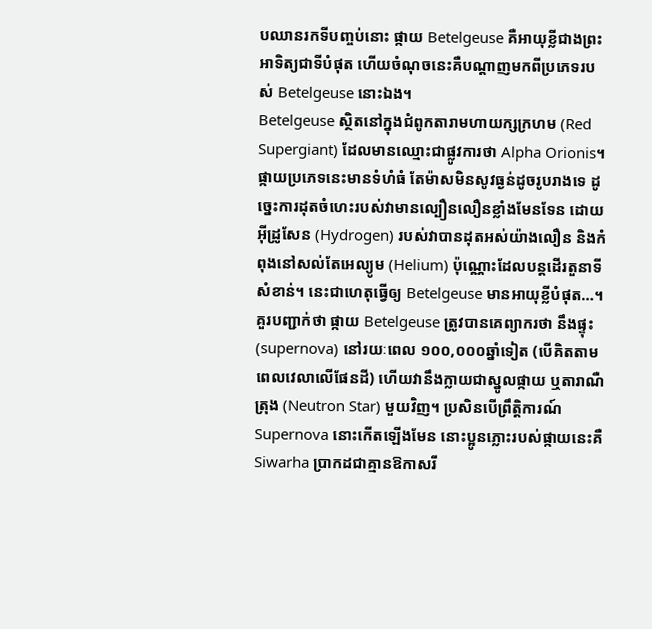បឈានរកទីបញ្ចប់នោះ ផ្កាយ Betelgeuse គឺអាយុខ្លីជាងព្រះអាទិត្យជាទីបំផុត ហើយចំណុចនេះគឺបណ្តាញមកពីប្រភេទរបស់ Betelgeuse នោះឯង។
Betelgeuse ស្ថិតនៅក្នុងជំពូកតារាមហាយក្សក្រហម (Red Supergiant) ដែលមានឈ្មោះជាផ្លូវការថា Alpha Orionis។ ផ្កាយប្រភេទនេះមានទំហំធំ តែម៉ាសមិនសូវធ្ងន់ដូចរូបរាងទេ ដូច្នេះការដុតចំហេះរបស់វាមានល្បឿនលឿនខ្លាំងមែនទែន ដោយអ៊ីដ្រូសែន (Hydrogen) របស់វាបានដុតអស់យ៉ាងលឿន និងកំពុងនៅសល់តែអេល្យូម (Helium) ប៉ុណ្ណោះដែលបន្តដើរតួនាទីសំខាន់។ នេះជាហេតុធ្វើឲ្យ Betelgeuse មានអាយុខ្លីបំផុត…។
គួរបញ្ជាក់ថា ផ្កាយ Betelgeuse ត្រូវបានគេព្យាករថា នឹងផ្ទុះ (supernova) នៅរយៈពេល ១០០,០០០ឆ្នាំទៀត (បើគិតតាមពេលវេលាលើផែនដី) ហើយវានឹងក្លាយជាស្នូលផ្កាយ ឬតារាណឺត្រុង (Neutron Star) មួយវិញ។ ប្រសិនបើព្រឹត្តិការណ៍ Supernova នោះកើតឡើងមែន នោះប្អូនភ្លោះរបស់ផ្កាយនេះគឺ Siwarha ប្រាកដជាគ្មានឱកាសរី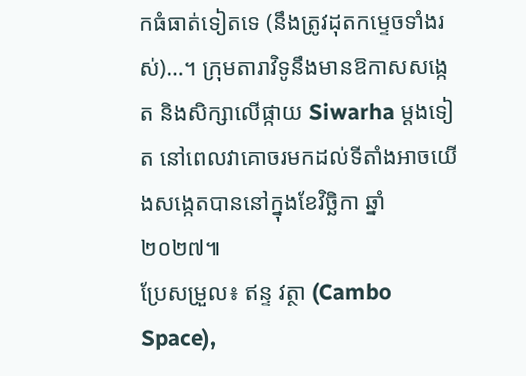កធំធាត់ទៀតទេ (នឹងត្រូវដុតកម្ទេចទាំងរស់)…។ ក្រុមតារាវិទូនឹងមានឱកាសសង្កេត និងសិក្សាលើផ្កាយ Siwarha ម្តងទៀត នៅពេលវាគោចរមកដល់ទីតាំងអាចយើងសង្កេតបាននៅក្នុងខែវិច្ឆិកា ឆ្នាំ២០២៧៕
ប្រែសម្រួល៖ ឥន្ទ វត្ថា (Cambo Space),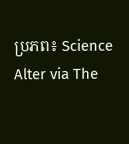ប្រភព៖ Science Alter via The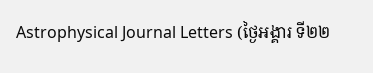Astrophysical Journal Letters (ថ្ងៃអង្គារ ទី២២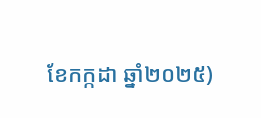ខែកក្កដា ឆ្នាំ២០២៥)